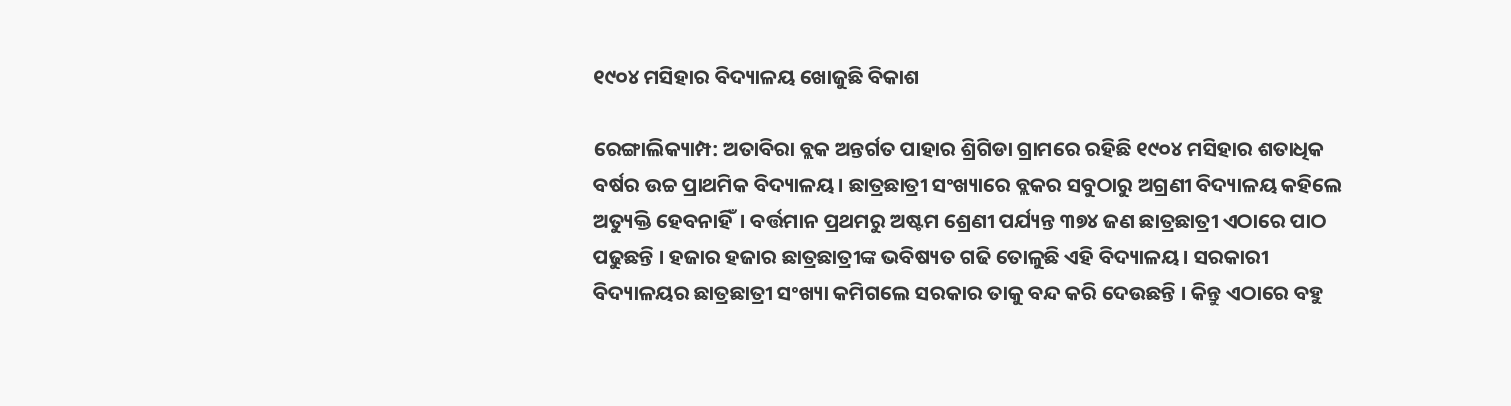୧୯୦୪ ମସିହାର ବିଦ୍ୟାଳୟ ଖୋଜୁଛି ବିକାଶ

ରେଙ୍ଗାଲିକ୍ୟାମ୍ପ: ଅତାବିରା ବ୍ଲକ ଅନ୍ତର୍ଗତ ପାହାର ଶ୍ରିଗିଡା ଗ୍ରାମରେ ରହିଛି ୧୯୦୪ ମସିହାର ଶତାଧିକ ବର୍ଷର ଉଚ୍ଚ ପ୍ରାଥମିକ ବିଦ୍ୟାଳୟ। ଛାତ୍ରଛାତ୍ରୀ ସଂଖ୍ୟାରେ ବ୍ଲକର ସବୁଠାରୁ ଅଗ୍ରଣୀ ବିଦ୍ୟାଳୟ କହିଲେ ଅତ୍ୟୁକ୍ତି ହେବନାହିଁ। ବର୍ତ୍ତମାନ ପ୍ରଥମରୁ ଅଷ୍ଟମ ଶ୍ରେଣୀ ପର୍ଯ୍ୟନ୍ତ ୩୭୪ ଜଣ ଛାତ୍ରଛାତ୍ରୀ ଏଠାରେ ପାଠ ପଢୁଛନ୍ତି । ହଜାର ହଜାର ଛାତ୍ରଛାତ୍ରୀଙ୍କ ଭବିଷ୍ୟତ ଗଢି ତୋଳୁଛି ଏହି ବିଦ୍ୟାଳୟ। ସରକାରୀ ବିଦ୍ୟାଳୟର ଛାତ୍ରଛାତ୍ରୀ ସଂଖ୍ୟା କମିଗଲେ ସରକାର ତାକୁ ବନ୍ଦ କରି ଦେଉଛନ୍ତି । କିନ୍ତୁ ଏଠାରେ ବହୁ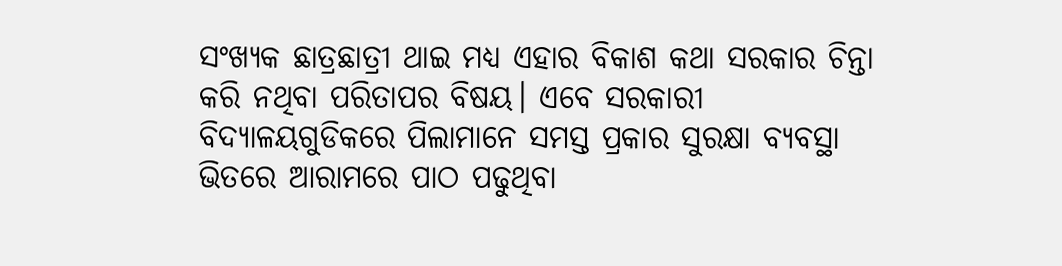ସଂଖ୍ୟକ ଛାତ୍ରଛାତ୍ରୀ ଥାଇ ମଧ୍ୟ ଏହାର ବିକାଶ କଥା ସରକାର ଚିନ୍ତା କରି ନଥିବା ପରିତାପର ବିଷୟ। ଏବେ ସରକାରୀ ବିଦ୍ୟାଳୟଗୁଡିକରେ ପିଲାମାନେ ସମସ୍ତ ପ୍ରକାର ସୁରକ୍ଷା ବ୍ୟବସ୍ଥା ଭିତରେ ଆରାମରେ ପାଠ ପଢୁଥିବା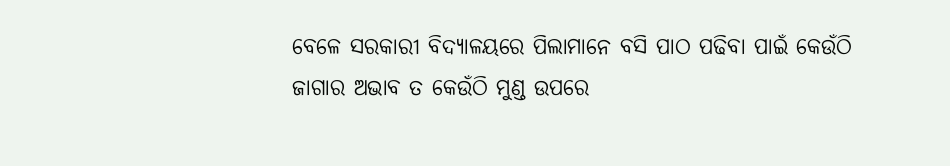ବେଳେ ସରକାରୀ ବିଦ୍ୟାଳୟରେ ପିଲାମାନେ ବସି ପାଠ ପଢିବା ପାଇଁ କେଉଁଠି ଜାଗାର ଅଭାବ ତ କେଉଁଠି ମୁଣ୍ଡ ଉପରେ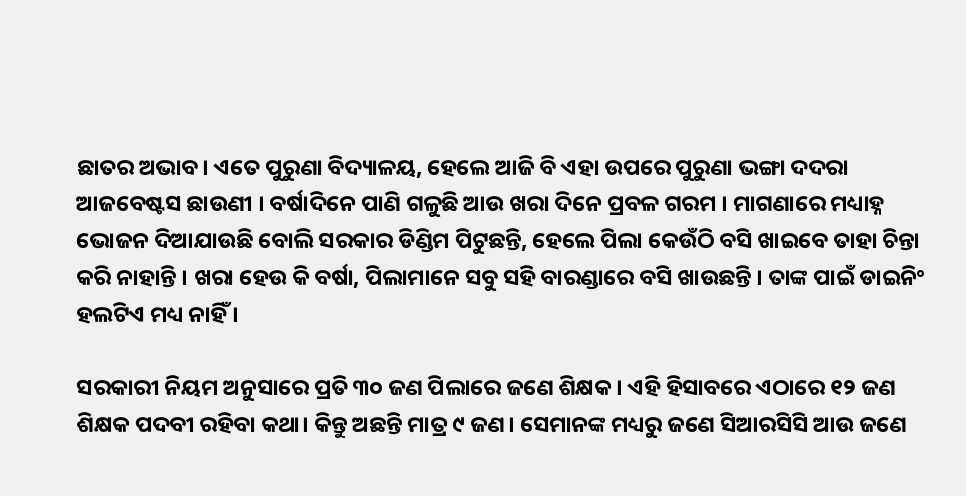ଛାତର ଅଭାବ। ଏତେ ପୁରୁଣା ବିଦ୍ୟାଳୟ, ହେଲେ ଆଜି ବି ଏହା ଉପରେ ପୁରୁଣା ଭଙ୍ଗା ଦଦରା ଆଜବେଷ୍ଟସ ଛାଉଣୀ । ବର୍ଷାଦିନେ ପାଣି ଗଳୁଛି ଆଉ ଖରା ଦିନେ ପ୍ରବଳ ଗରମ । ମାଗଣାରେ ମଧ୍ୟାହ୍ନ ଭୋଜନ ଦିଆଯାଉଛି ବୋଲି ସରକାର ଡିଣ୍ଡିମ ପିଟୁଛନ୍ତି, ହେଲେ ପିଲା କେଉଁଠି ବସି ଖାଇବେ ତାହା ଚିନ୍ତା କରି ନାହାନ୍ତି । ଖରା ହେଉ କି ବର୍ଷା, ପିଲାମାନେ ସବୁ ସହି ବାରଣ୍ଡାରେ ବସି ଖାଉଛନ୍ତି । ତାଙ୍କ ପାଇଁ ଡାଇନିଂ ହଲଟିଏ ମଧ୍ୟ ନାହିଁ ।

ସରକାରୀ ନିୟମ ଅନୁସାରେ ପ୍ରତି ୩୦ ଜଣ ପିଲାରେ ଜଣେ ଶିକ୍ଷକ। ଏହି ହିସାବରେ ଏଠାରେ ୧୨ ଜଣ ଶିକ୍ଷକ ପଦବୀ ରହିବା କଥା। କିନ୍ତୁ ଅଛନ୍ତି ମାତ୍ର ୯ ଜଣ। ସେମାନଙ୍କ ମଧ୍ୟରୁ ଜଣେ ସିଆରସିସି ଆଉ ଜଣେ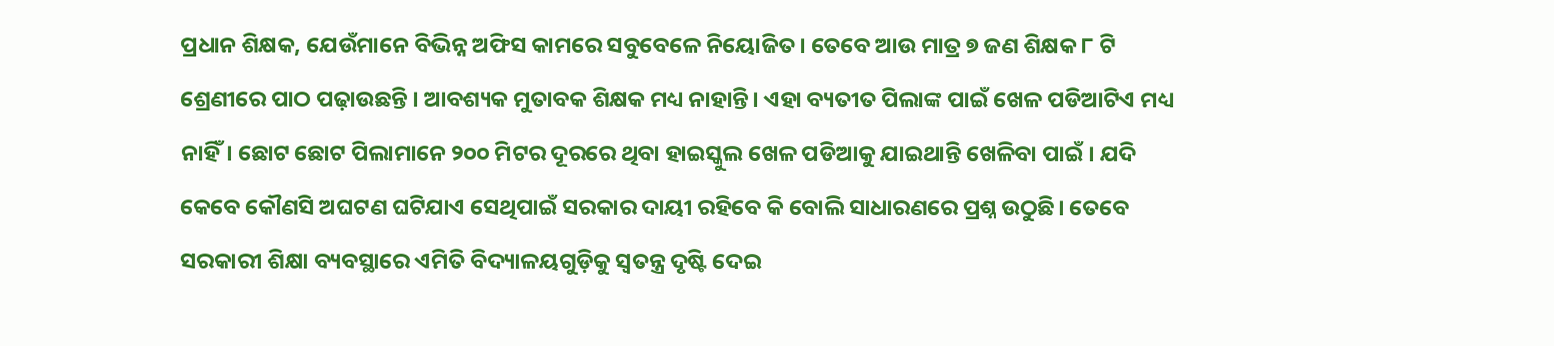ପ୍ରଧାନ ଶିକ୍ଷକ, ଯେଉଁମାନେ ବିଭିନ୍ନ ଅଫିସ କାମରେ ସବୁବେଳେ ନିୟୋଜିତ। ତେବେ ଆଉ ମାତ୍ର ୭ ଜଣ ଶିକ୍ଷକ ୮ ଟି ଶ୍ରେଣୀରେ ପାଠ ପଢ଼ାଉଛନ୍ତି । ଆବଶ୍ୟକ ମୁତାବକ ଶିକ୍ଷକ ମଧ୍ୟ ନାହାନ୍ତି। ଏହା ବ୍ୟତୀତ ପିଲାଙ୍କ ପାଇଁ ଖେଳ ପଡିଆଟିଏ ମଧ୍ୟ ନାହିଁ। ଛୋଟ ଛୋଟ ପିଲାମାନେ ୨୦୦ ମିଟର ଦୂରରେ ଥିବା ହାଇସ୍କୁଲ ଖେଳ ପଡିଆକୁ ଯାଇଥାନ୍ତି ଖେଳିବା ପାଇଁ । ଯଦି କେବେ କୌଣସି ଅଘଟଣ ଘଟିଯାଏ ସେଥିପାଇଁ ସରକାର ଦାୟୀ ରହିବେ କି ବୋଲି ସାଧାରଣରେ ପ୍ରଶ୍ନ ଉଠୁଛି। ତେବେ ସରକାରୀ ଶିକ୍ଷା ବ୍ୟବସ୍ଥାରେ ଏମିତି ବିଦ୍ୟାଳୟଗୁଡ଼ିକୁ ସ୍ବତନ୍ତ୍ର ଦୃଷ୍ଟି ଦେଇ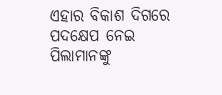ଏହାର ବିକାଶ ଦିଗରେ ପଦକ୍ଷେପ ନେଇ ପିଲାମାନଙ୍କୁ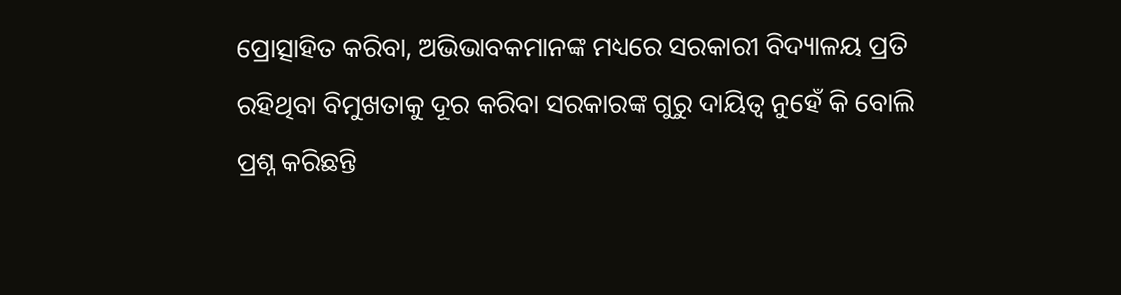ପ୍ରୋତ୍ସାହିତ କରିବା, ଅଭିଭାବକମାନଙ୍କ ମଧ୍ୟରେ ସରକାରୀ ବିଦ୍ୟାଳୟ ପ୍ରତି ରହିଥିବା ବିମୁଖତାକୁ ଦୂର କରିବା ସରକାରଙ୍କ ଗୁରୁ ଦାୟିତ୍ଵ ନୁହେଁ କି ବୋଲି ପ୍ରଶ୍ନ କରିଛନ୍ତି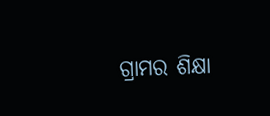ଗ୍ରାମର ଶିକ୍ଷା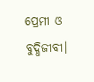ପ୍ରେମୀ ଓ ବୁଦ୍ଧିଜୀବୀ।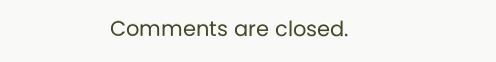Comments are closed.